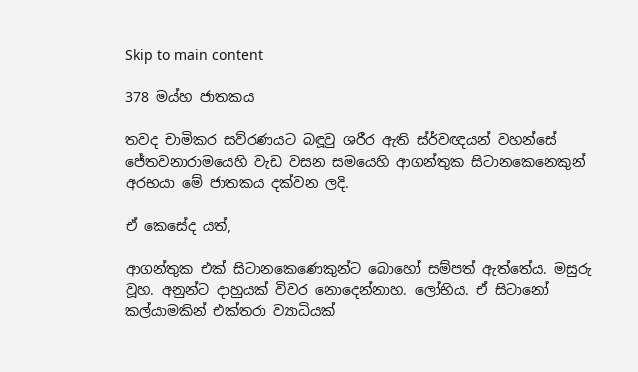Skip to main content

378 මය්හ ජාතකය

තවද චාමිකර සව්රණයට බඳූවු ශරීර ඇති ස්ර්වඥයන් වහන්සේ ජේතවනාරාමයෙහි වැඩ වසන සමයෙහි ආගන්තුක සිටානකෙනෙකුන් අරභයා මේ ජාතකය දක්වන ලදි.

ඒ කෙසේද යත්,

ආගන්තුක එක් සිටානකෙණෙකුන්ට බොහෝ සම්පත් ඇත්තේය. මසුරු වූහ. අනුන්ට දාහුයක් විවර නොදෙන්නාහ. ලෝභිය. ඒ සිටානෝ කල්යාමකින් එක්තරා ව්‍යාධියක්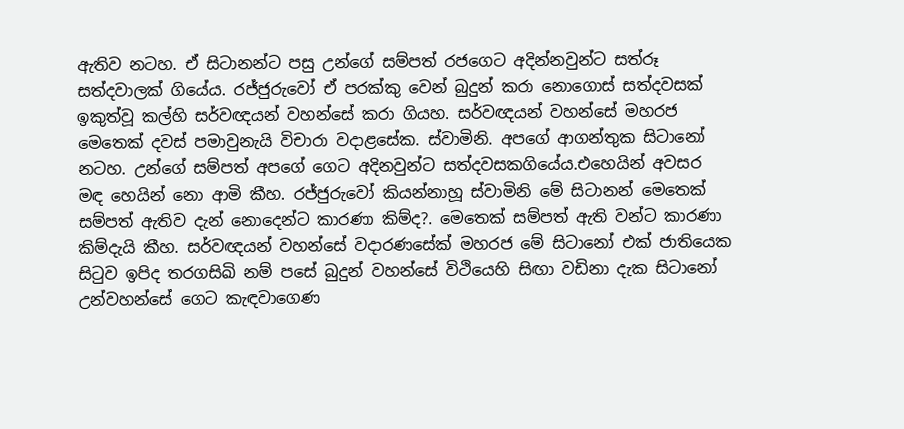ඇතිව නටහ. ඒ සිටානන්ට පසු උන්ගේ සම්පත් රජගෙට අදින්නවුන්ට සත්රූ සත්දවාලක් ගියේය. රජ්ජුරුවෝ ඒ පරක්කු වෙන් බුදුන් කරා නොගොස් සත්දවසක් ඉකුත්වූ කල්හි සර්වඥයන් වහන්සේ කරා ගියහ. සර්වඥයන් වහන්සේ මහරජ මෙතෙක් දවස් පමාවුනැයි විචාරා වදාළසේක. ස්වාමිනි. අපගේ ආගන්තුක සිටානෝ නටහ. උන්ගේ සම්පත් අපගේ ගෙට අදිනවුන්ට සත්දවසකගියේය.එහෙයින් අවසර මඳ හෙයින් නො ආමි කීහ. රජ්ජුරුවෝ කියන්නාහූ ස්වාමිනි මේ සිටානන් මෙතෙක් සම්පත් ඇතිව දැන් නොදෙන්ට කාරණා කිම්ද?. මෙතෙක් සම්පත් ඇති වන්ට කාරණා කිම්දැයි කීහ. සර්වඥයන් වහන්සේ වදාරණසේක් මහරජ මේ සිටානෝ එක් ජාතියෙක සිටුව ඉපිද තරගසිඛි නම් පසේ බුදුන් වහන්සේ විථියෙහි සිඟා වඩිනා දැක සිටානෝ උන්වහන්සේ ගෙට කැඳවාගෙණ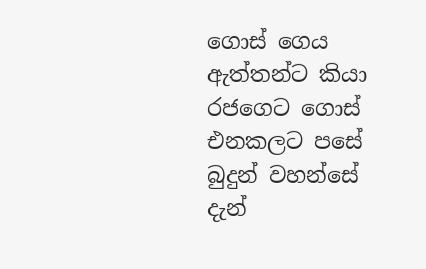ගොස් ගෙය ඇත්තන්ට කියා රජගෙට ගොස් එනකලට පසේ බුදුන් වහන්සේ දැන්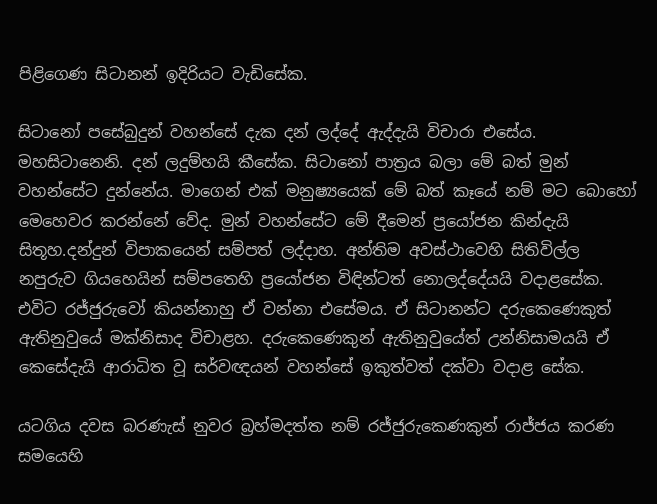පිළිගෙණ සිටානන් ඉදිරියට වැඩිසේක.

සිටානෝ පසේබුදුන් වහන්සේ දැක දන් ලද්දේ ඇද්දැයි විචාරා එසේය. මහසිටානෙනි. දන් ලදුම්හයි කීසේක. සිටානෝ පාත්‍රය බලා මේ බත් මුන් වහන්සේට දුන්නේය. මාගෙන් එක් මනුෂ්‍යයෙක් මේ බත් කෑයේ නම් මට බොහෝ මෙහෙවර කරන්නේ වේද. මුන් වහන්සේට මේ දීමෙන් ප්‍රයෝජන කින්දැයි සිතූහ.දන්දුන් විපාකයෙන් සම්පත් ලද්දාහ. අන්තිම අවස්ථාවෙහි සිතිවිල්ල නපුරුව ගියහෙයින් සම්පතෙහි ප්‍රයෝජන විඳින්ටත් නොලද්දේයයි වදාළසේක. එවිට රජ්ජුරුවෝ කියන්නාහු ඒ වන්නා එසේමය. ඒ සිටානන්ට දරුකෙණෙකුත් ඇතිනුවුයේ මක්නිසාද විචාළහ. දරුකෙණෙකුන් ඇතිනුවුයේත් උන්නිසාමයයි ඒ කෙසේදැයි ආරාධිත වූ සර්වඥයන් වහන්සේ ඉකුත්වත් දක්වා වදාළ සේක.

යටගිය දවස බරණැස් නුවර බ්‍රහ්මදත්ත නම් රජ්ජුරුකෙණකුන් රාජ්ජය කරණ සමයෙහි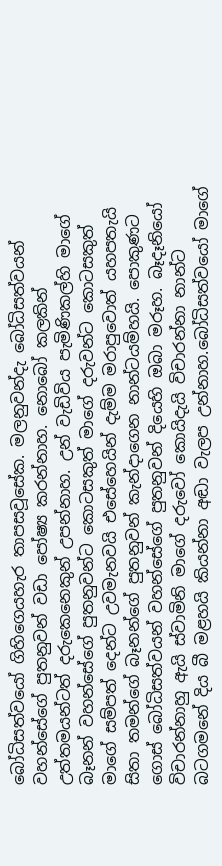බෝධිසත්වයෝ ගිහිගෙයහැර තාපසවූසේක. මලනුවන්දැ බෝධිසත්වයන් වහන්සේගේ පුතනුවන් වඩා පෝෂ්‍ය කරන්නාහ. නොබෝ කලකින් උත්තමයන්ටත් දරුකෙනෙකුන් උපන්නාහ. උන් වැඩිවිය පැමිණිකල්හි මාගේ බෑනන් වහන්සේගේ පුතනුවන්ට කොටසකුත් මාගේ දරුවන්ට කොටසකුත් මාගේ සම්පත් දෙන්ට උවමැනවයි එසේහෙයින් දැම්ම මරාපුවොත් යහපතැයි සිතා තමන්ගේ බෑනන්ගේ පුතනුවන් කැන්දාගෙන නාන්ටයම්හයි. පොකුණට ගොස් බෝධිසත්වයන් වහන්සේගේ පුතනුවන් දියෙහි ඔබා මරූහ. බෑදෑනියෝ විචාරන්නාහු ඇයි ස්වාමිනි මාගේ දරුවෝ කොයිදැයි විචාරන්නා නාන්ට බටගමනේ දිය බී මළහයි කියන්නා අඬා වැලප උන්නාහ.බෝධිසත්වයෝ මාගේ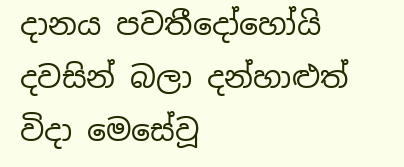දානය පවතීදෝහෝයි දවසින් බලා දන්හාළුත් විදා මෙසේවූ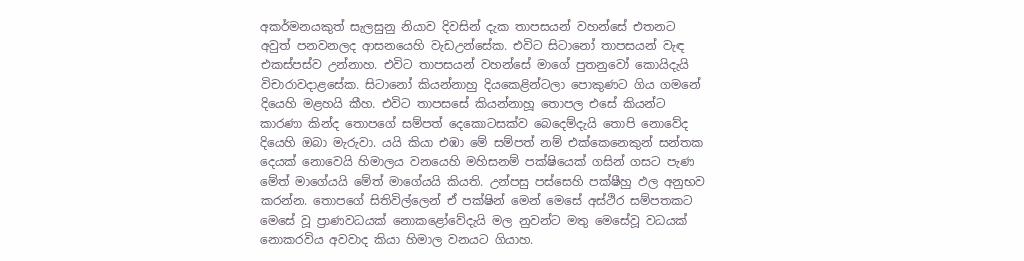අකර්මනයකුත් සැලසුනු නියාව දිවසින් දැක තාපසයන් වහන්සේ එතනට අවුත් පනවනලද ආසනයෙහි වැඩඋන්සේක. එවිට සිටානෝ තාපසයන් වැඳ එකස්පස්ව උන්නාහ. එවිට තාපසයන් වහන්සේ මාගේ පුතනුවෝ කොයිදැයි විචාරාවදාළසේක. සිටානෝ කියන්නාහු දියකෙළින්ටලා පොකුණට ගිය ගමනේ දියෙහි මළහයි කීහ. එවිට තාපසසේ කියන්නාහූ තොපල එසේ කියන්ට කාරණා කින්ද තොපගේ සම්පත් දෙකොටසක්ව බෙදෙම්දැයි තොපි නොවේද දියෙහි ඔබා මැරුවා. යයි කියා එඹා මේ සම්පත් නම් එක්කෙනෙකුන් සන්තක දෙයක් නොවෙයි හිමාලය වනයෙහි මහිසනම් පක්ෂියෙක් ගසින් ගසට පැණ මේත් මාගේයයි මේත් මාගේයයි කියති. උන්පසු පස්සෙහි පක්ෂීහු ඵල අනුභව කරන්න. තොපගේ සිතිවිල්ලෙන් ඒ පක්ෂින් මෙන් මෙසේ අස්ථිර සම්පතකට මෙසේ වූ ප්‍රාණවධයක් නොකළෝවේදැයි මල නුවන්ට මතු මෙසේවූ වධයක් නොකරවිය අවවාද කියා හිමාල වනයට ගියාහ.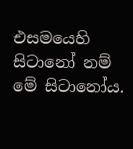එසමයෙහි සිටානෝ නම් මේ සිටානෝය.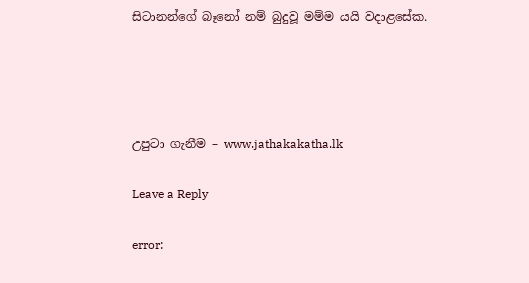සිටානන්ගේ බෑනෝ නම් බුදුවූ මම්ම යයි වදාළසේක.




උපුටා ගැනීම – www.jathakakatha.lk

Leave a Reply

error: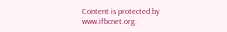Content is protected by www.ifbcnet.org.